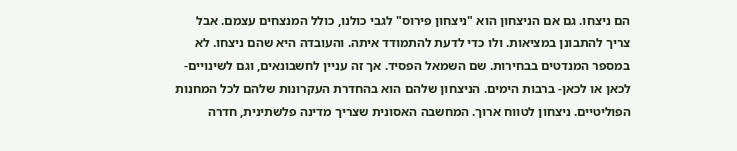הם ניצחו. גם אם הניצחון הוא "ניצחון פירוס" לגבי כולנו, כולל המנצחים עצמם. אבל צריך להתבונן במציאות. ולו כדי לדעת להתמודד איתה. והעובדה היא שהם ניצחו. לא במספר המנדטים בבחירות. שם השמאל הפסיד. אך זה עניין לחשבונאים, וגם לשינויים- לכאן או לכאן- ברבות הימים. הניצחון שלהם הוא בהחדרת העקרונות שלהם לכל המחנות הפוליטיים. ניצחון לטווח ארוך. המחשבה האסונית שצריך מדינה פלשתינית, חדרה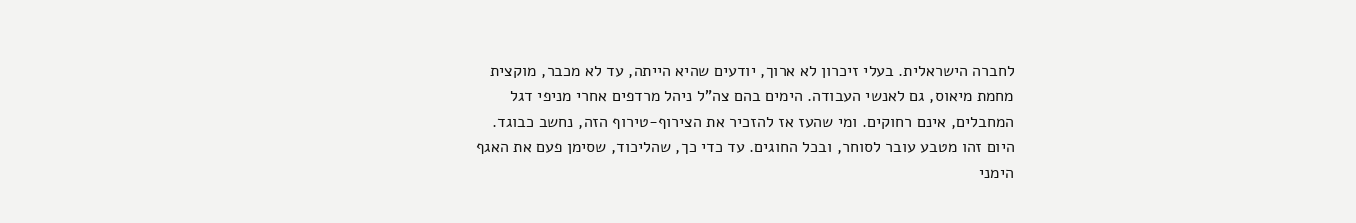לחברה הישראלית. בעלי זיכרון לא ארוך, יודעים שהיא הייתה, עד לא מכבר, מוקצית מחמת מיאוס, גם לאנשי העבודה. הימים בהם צה"ל ניהל מרדפים אחרי מניפי דגל המחבלים, אינם רחוקים. ומי שהעז אז להזכיר את הצירוף-טירוף הזה, נחשב כבוגד.
היום זהו מטבע עובר לסוחר, ובכל החוגים. עד כדי כך, שהליכוד, שסימן פעם את האגף הימני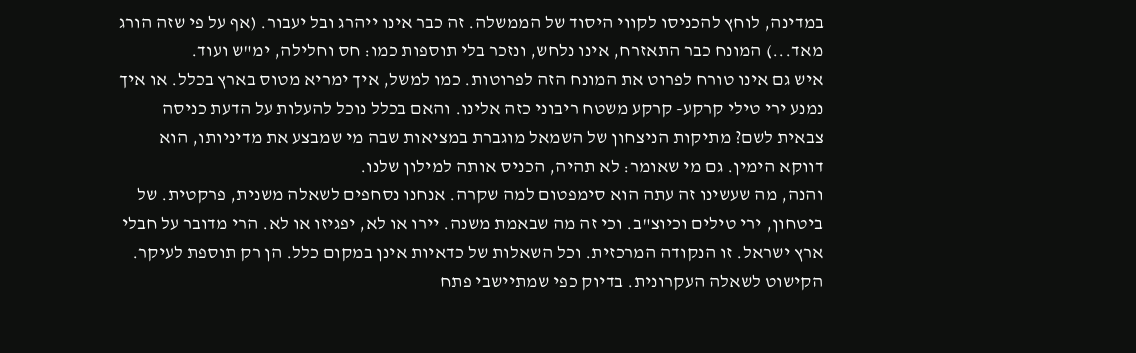במדינה, לוחץ להכניסו לקווי היסוד של הממשלה. זה כבר אינו ייהרג ובל יעבור. (אף על פי שזה הורג מאד...) המונח כבר התאזרח, אינו נלחש, ונזכר בלי תוספות כמו: חס וחלילה, ימ"ש ועוד.
איש גם אינו טורח לפרוט את המונח הזה לפרוטות. כמו למשל, איך ימריא מטוס בארץ בכלל. או איך נמנע ירי טילי קרקע- קרקע משטח ריבוני כזה אלינו. והאם בכלל נוכל להעלות על הדעת כניסה צבאית לשם? מתיקות הניצחון של השמאל מוגברת במציאות שבה מי שמבצע את מדיניותו, הוא דווקא הימין. גם מי שאומר: לא תהיה, הכניס אותה למילון שלנו.
והנה, מה שעשינו זה עתה הוא סימפטום למה שקרה. אנחנו נסחפים לשאלה משנית, פרקטית. של ביטחון, ירי טילים וכיוצ"ב. וכי זה מה שבאמת משנה. יירו או לא, יפגיזו או לא. הרי מדובר על חבלי ארץ ישראל. זו הנקודה המרכזית. וכל השאלות של כדאיות אינן במקום כלל. הן רק תוספת לעיקר. הקישוט לשאלה העקרונית. בדיוק כפי שמתיישבי פתח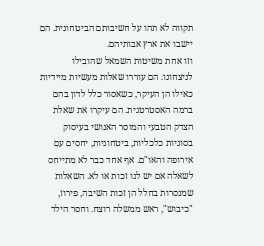תקווה לא תהו על חשיבותם הביטחונית. הם יישבו את ארץ אבותיהם.
וזו אחת משיטות השמאל שהובילו לניצחונו. הם עוררו שאלות מעשיות מיידיות כאילו הן העיקר, כשאסור כלל לדון בהם ברמה האסטרטגית. הם עיקרו את שאלת הצדק הטבעי והמוסר האנושי בעיסוק בסוגיות כלכליות, ביטחוניות, יחסים עם אירופה והאו"ם. אף אחד כבר לא מתייחס לשאלה אם יש לנו זכות או לא. השאלות שמנסרות בחלל הן זכות השיבה, פירוז, "כיבוש", ראש ממשלה רוצח. וחסר הילד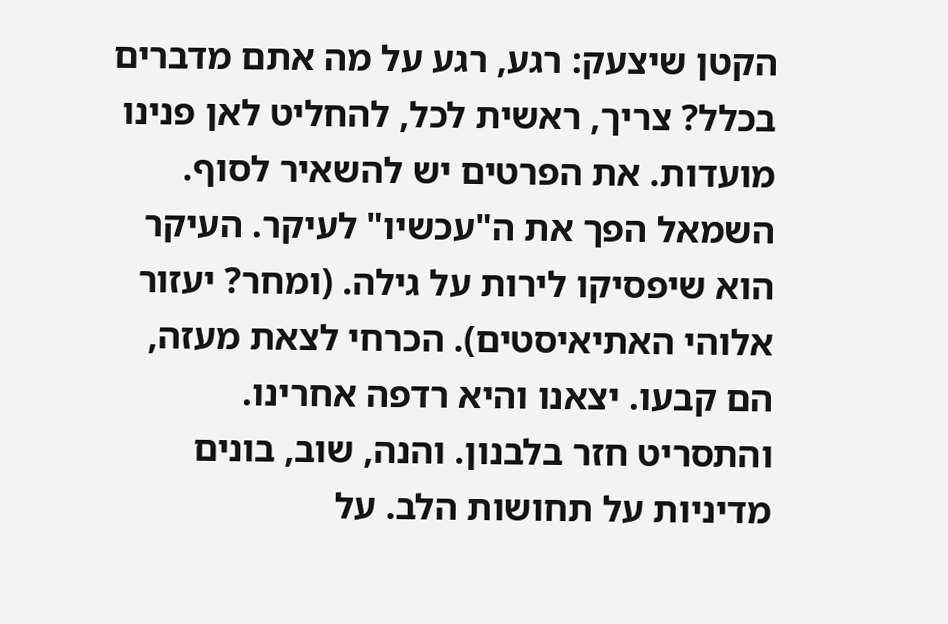הקטן שיצעק: רגע, רגע על מה אתם מדברים בכלל? צריך, ראשית לכל, להחליט לאן פנינו מועדות. את הפרטים יש להשאיר לסוף. השמאל הפך את ה"עכשיו" לעיקר. העיקר הוא שיפסיקו לירות על גילה. (ומחר? יעזור אלוהי האתיאיסטים). הכרחי לצאת מעזה, הם קבעו. יצאנו והיא רדפה אחרינו. והתסריט חזר בלבנון. והנה, שוב, בונים מדיניות על תחושות הלב. על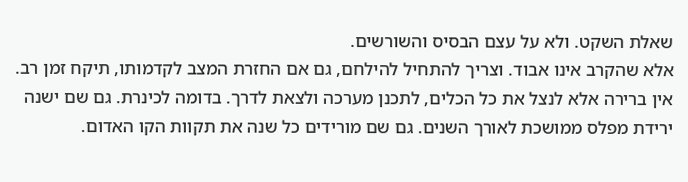שאלת השקט. ולא על עצם הבסיס והשורשים.
אלא שהקרב אינו אבוד. וצריך להתחיל להילחם, גם אם החזרת המצב לקדמותו, תיקח זמן רב. אין ברירה אלא לנצל את כל הכלים, לתכנן מערכה ולצאת לדרך. בדומה לכינרת. גם שם ישנה ירידת מפלס ממושכת לאורך השנים. גם שם מורידים כל שנה את תקוות הקו האדום.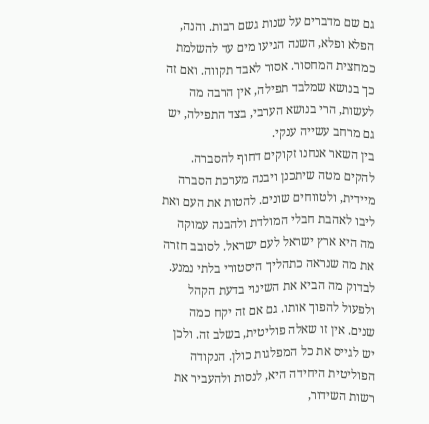גם שם מדברים על שנות גשם רבות. והנה, הפלא ופלא, השנה הגיעו מים עד להשלמת כמחצית המחסור. אסור לאבד תקווה. ואם זה כך בנושא שמלבד תפילה, אין הרבה מה לעשות, הרי בנושא הערבי, בצד התפילה, יש גם מרחב עשייה ענקי.
בין השאר אנחנו זקוקים דחוף להסברה. להקים מטה שיתכנן ויבנה מערכת הסברה מיידית, ולטווחים שונים. להטות את העם ואת ליבו לאהבת חבלי המולדת ולהבנה עמוקה מה היא ארץ ישראל לעם ישראל. לסובב חזרה את מה שנראה כתהליך היסטורי בלתי נמנע. לבדוק מה הביא את השינוי בדעת הקהל ולפעול להפוך אותו. גם אם זה יקח כמה שנים. אין זו שאלה פוליטית, בשלב זה. ולכן יש לגייס את כל המפלגות כולן. הנקודה הפוליטית היחידה היא, לנסות ולהעביר את רשות השידור,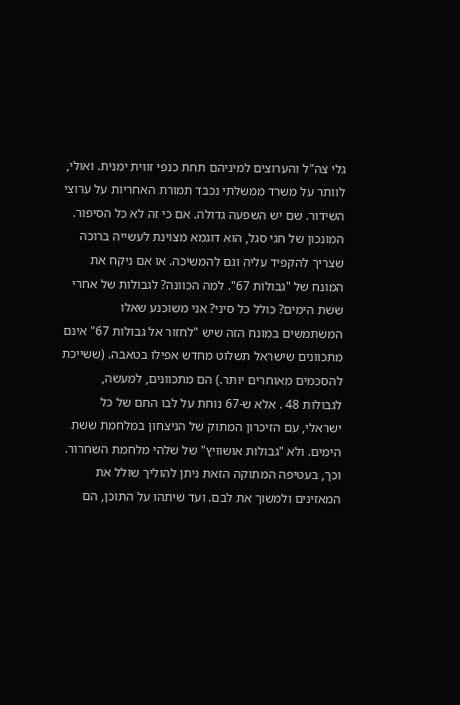גלי צה"ל והערוצים למיניהם תחת כנפי זווית ימנית. ואולי, לוותר על משרד ממשלתי נכבד תמורת האחריות על ערוצי השידור. שם יש השפעה גדולה. אם כי זה לא כל הסיפור.
המונכון של חגי סגל, הוא דוגמא מצוינת לעשייה ברוכה שצריך להקפיד עליה וגם להמשיכה. או אם ניקח את המונח של "גבולות 67". למה הכוונה? לגבולות של אחרי ששת הימים? כולל כל סיני? אני משוכנע שאלו המשתמשים במונח הזה שיש "לחזור אל גבולות 67" אינם מתכוונים שישראל תשלוט מחדש אפילו בטאבה. (ששייכת להסכמים מאוחרים יותר.) הם מתכוונים, למעשה, לגבולות 48 . אלא ש-67 נוחת על לבו החם של כל ישראלי, עם הזיכרון המתוק של הניצחון במלחמת ששת הימים. ולא "גבולות אושוויץ" של שלהי מלחמת השחרור. וכך, בעטיפה המתוקה הזאת ניתן להוליך שולל את המאזינים ולמשוך את לבם. ועד שיתהו על התוכן, הם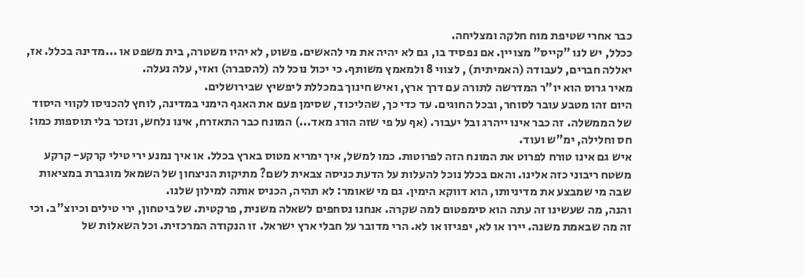כבר אחרי שטיפת מוח חלקה ומצליחה.
ככלל, יש לנו "קייס" מצויין. אם נפסיד בו, גם לא יהיה את מי להאשים. פשוט, לא יהיו משטרה, בית משפט או ...מדינה בכלל. אז, יאללה חברים, לעבודה (האמיתית) , לצווי 8 ולמאמץ משותף. כי יכול נוכל לה (להסברה) ואזי, עלה נעלה.
מאיר גרוס הוא יו"ר המדרשה לתורה עם דרך ארץ, ואיש חינוך במכללת ליפשיץ שבירושלים.
היום זהו מטבע עובר לסוחר, ובכל החוגים. עד כדי כך, שהליכוד, שסימן פעם את האגף הימני במדינה, לוחץ להכניסו לקווי היסוד של הממשלה. זה כבר אינו ייהרג ובל יעבור. (אף על פי שזה הורג מאד...) המונח כבר התאזרח, אינו נלחש, ונזכר בלי תוספות כמו: חס וחלילה, ימ"ש ועוד.
איש גם אינו טורח לפרוט את המונח הזה לפרוטות. כמו למשל, איך ימריא מטוס בארץ בכלל. או איך נמנע ירי טילי קרקע- קרקע משטח ריבוני כזה אלינו. והאם בכלל נוכל להעלות על הדעת כניסה צבאית לשם? מתיקות הניצחון של השמאל מוגברת במציאות שבה מי שמבצע את מדיניותו, הוא דווקא הימין. גם מי שאומר: לא תהיה, הכניס אותה למילון שלנו.
והנה, מה שעשינו זה עתה הוא סימפטום למה שקרה. אנחנו נסחפים לשאלה משנית, פרקטית. של ביטחון, ירי טילים וכיוצ"ב. וכי זה מה שבאמת משנה. יירו או לא, יפגיזו או לא. הרי מדובר על חבלי ארץ ישראל. זו הנקודה המרכזית. וכל השאלות של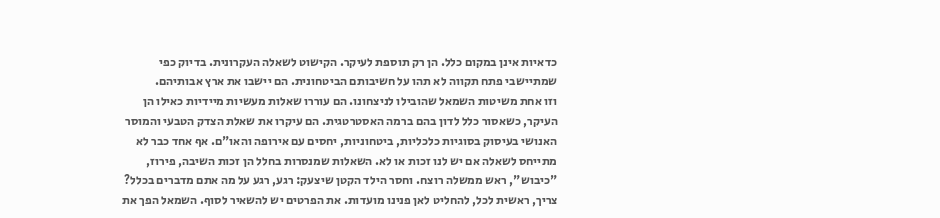כדאיות אינן במקום כלל. הן רק תוספת לעיקר. הקישוט לשאלה העקרונית. בדיוק כפי שמתיישבי פתח תקווה לא תהו על חשיבותם הביטחונית. הם יישבו את ארץ אבותיהם.
וזו אחת משיטות השמאל שהובילו לניצחונו. הם עוררו שאלות מעשיות מיידיות כאילו הן העיקר, כשאסור כלל לדון בהם ברמה האסטרטגית. הם עיקרו את שאלת הצדק הטבעי והמוסר האנושי בעיסוק בסוגיות כלכליות, ביטחוניות, יחסים עם אירופה והאו"ם. אף אחד כבר לא מתייחס לשאלה אם יש לנו זכות או לא. השאלות שמנסרות בחלל הן זכות השיבה, פירוז, "כיבוש", ראש ממשלה רוצח. וחסר הילד הקטן שיצעק: רגע, רגע על מה אתם מדברים בכלל? צריך, ראשית לכל, להחליט לאן פנינו מועדות. את הפרטים יש להשאיר לסוף. השמאל הפך את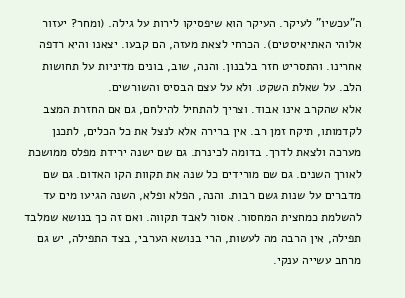ה"עכשיו" לעיקר. העיקר הוא שיפסיקו לירות על גילה. (ומחר? יעזור אלוהי האתיאיסטים). הכרחי לצאת מעזה, הם קבעו. יצאנו והיא רדפה אחרינו. והתסריט חזר בלבנון. והנה, שוב, בונים מדיניות על תחושות הלב. על שאלת השקט. ולא על עצם הבסיס והשורשים.
אלא שהקרב אינו אבוד. וצריך להתחיל להילחם, גם אם החזרת המצב לקדמותו, תיקח זמן רב. אין ברירה אלא לנצל את כל הכלים, לתכנן מערכה ולצאת לדרך. בדומה לכינרת. גם שם ישנה ירידת מפלס ממושכת לאורך השנים. גם שם מורידים כל שנה את תקוות הקו האדום. גם שם מדברים על שנות גשם רבות. והנה, הפלא ופלא, השנה הגיעו מים עד להשלמת כמחצית המחסור. אסור לאבד תקווה. ואם זה כך בנושא שמלבד תפילה, אין הרבה מה לעשות, הרי בנושא הערבי, בצד התפילה, יש גם מרחב עשייה ענקי.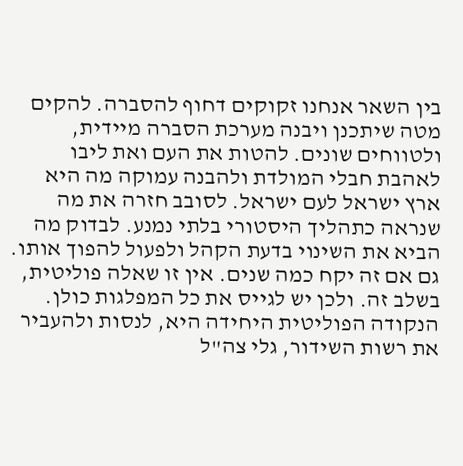בין השאר אנחנו זקוקים דחוף להסברה. להקים מטה שיתכנן ויבנה מערכת הסברה מיידית, ולטווחים שונים. להטות את העם ואת ליבו לאהבת חבלי המולדת ולהבנה עמוקה מה היא ארץ ישראל לעם ישראל. לסובב חזרה את מה שנראה כתהליך היסטורי בלתי נמנע. לבדוק מה הביא את השינוי בדעת הקהל ולפעול להפוך אותו. גם אם זה יקח כמה שנים. אין זו שאלה פוליטית, בשלב זה. ולכן יש לגייס את כל המפלגות כולן. הנקודה הפוליטית היחידה היא, לנסות ולהעביר את רשות השידור, גלי צה"ל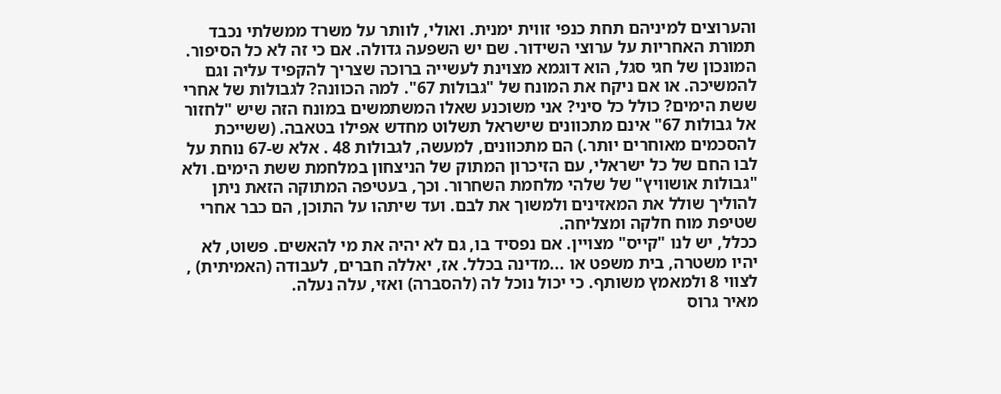והערוצים למיניהם תחת כנפי זווית ימנית. ואולי, לוותר על משרד ממשלתי נכבד תמורת האחריות על ערוצי השידור. שם יש השפעה גדולה. אם כי זה לא כל הסיפור.
המונכון של חגי סגל, הוא דוגמא מצוינת לעשייה ברוכה שצריך להקפיד עליה וגם להמשיכה. או אם ניקח את המונח של "גבולות 67". למה הכוונה? לגבולות של אחרי ששת הימים? כולל כל סיני? אני משוכנע שאלו המשתמשים במונח הזה שיש "לחזור אל גבולות 67" אינם מתכוונים שישראל תשלוט מחדש אפילו בטאבה. (ששייכת להסכמים מאוחרים יותר.) הם מתכוונים, למעשה, לגבולות 48 . אלא ש-67 נוחת על לבו החם של כל ישראלי, עם הזיכרון המתוק של הניצחון במלחמת ששת הימים. ולא "גבולות אושוויץ" של שלהי מלחמת השחרור. וכך, בעטיפה המתוקה הזאת ניתן להוליך שולל את המאזינים ולמשוך את לבם. ועד שיתהו על התוכן, הם כבר אחרי שטיפת מוח חלקה ומצליחה.
ככלל, יש לנו "קייס" מצויין. אם נפסיד בו, גם לא יהיה את מי להאשים. פשוט, לא יהיו משטרה, בית משפט או ...מדינה בכלל. אז, יאללה חברים, לעבודה (האמיתית) , לצווי 8 ולמאמץ משותף. כי יכול נוכל לה (להסברה) ואזי, עלה נעלה.
מאיר גרוס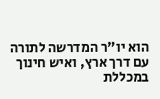הוא יו"ר המדרשה לתורה עם דרך ארץ, ואיש חינוך במכללת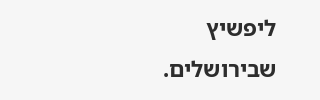ליפשיץ שבירושלים.